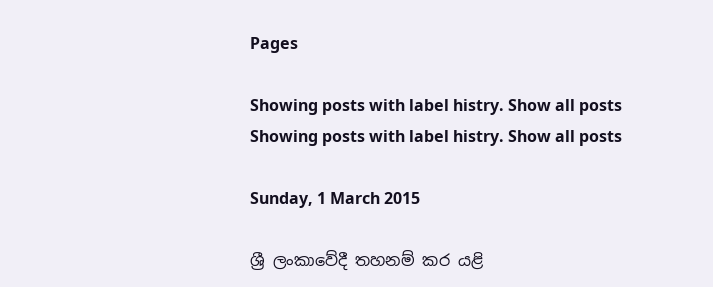Pages

Showing posts with label histry. Show all posts
Showing posts with label histry. Show all posts

Sunday, 1 March 2015

ශ්‍රී ලංකාවේදී තහනම් කර යළි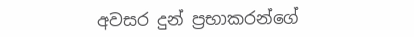අවසර දුන් ප්‍රභාකරන්ගේ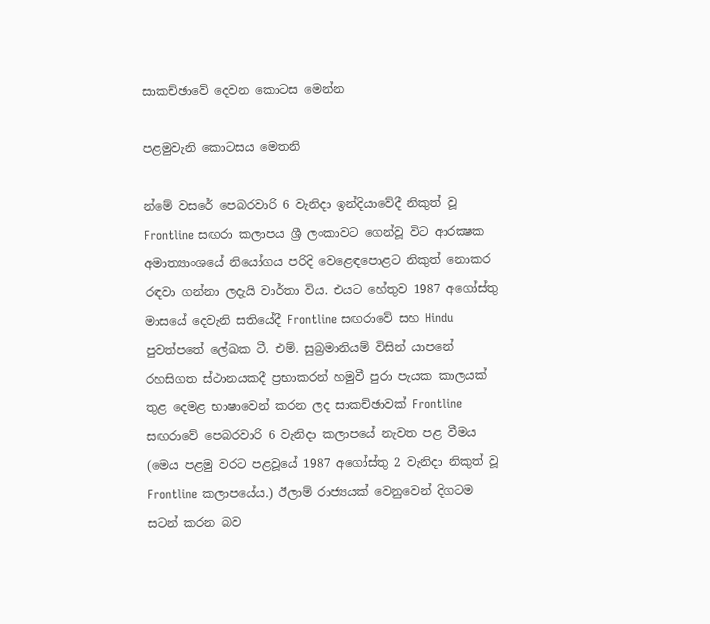සාකච්ඡාවේ දෙවන කොටස මෙන්න

පළමුවැනි කොටසය මෙතනි

න්මේ වසරේ පෙබරවාරි 6 වැනිදා ඉන්දියාවේදී නිකුත් වූ Frontline සඟරා කලාපය ශ්‍රී ලංකාවට ගෙන්වූ විට ආරක්‍ෂක අමාත්‍යාංශයේ නියෝගය පරිදි වෙළෙඳපොළට නිකුත් නොකර රඳවා ගන්නා ලදැයි වාර්තා විය. එයට හේතුව 1987 අගෝස්‌තු මාසයේ දෙවැනි සතියේදී Frontline සඟරාවේ සහ Hindu පුවත්පතේ ලේඛක ටී. එම්. සුබ්‍රමානියම් විසින් යාපනේ රහසිගත ස්‌ථානයකදී ප්‍රභාකරන් හමුවී පුරා පැයක කාලයක්‌ තුළ දෙමළ භාෂාවෙන් කරන ලද සාකච්ඡාවක්‌ Frontline සඟරාවේ පෙබරවාරි 6 වැනිදා කලාපයේ නැවත පළ වීමය (මෙය පළමු වරට පළවූයේ 1987 අගෝස්‌තු 2 වැනිදා නිකුත් වූ Frontline කලාපයේය.) ඊලාම් රාජ්‍යයක්‌ වෙනුවෙන් දිගටම සටන් කරන බව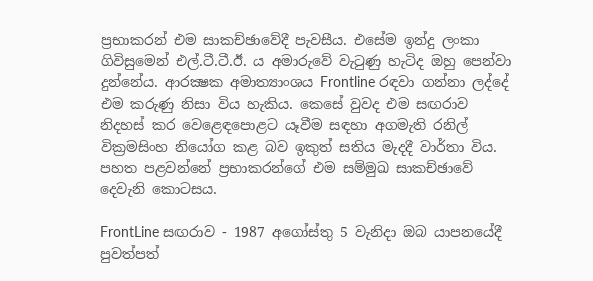ප්‍රභාකරන් එම සාකච්ඡාවේදී පැවසීය. එසේම ඉන්දු ලංකා ගිවිසුමෙන් එල්.ටී.ටී.ඊ. ය අමාරුවේ වැටුණු හැටිද ඔහු පෙන්වා දුන්නේය. ආරක්‍ෂක අමාත්‍යාංශය Frontline රඳවා ගන්නා ලද්දේ එම කරුණු නිසා විය හැකිය. කෙසේ වුවද එම සඟරාව නිදහස්‌ කර වෙළෙඳපොළට යෑවීම සඳහා අගමැති රනිල් වික්‍රමසිංහ නියෝග කළ බව ඉකුත් සතිය මැදදී වාර්තා විය. පහත පළවන්නේ ප්‍රභාකරන්ගේ එම සම්මුඛ සාකච්ඡාවේ දෙවැනි කොටසය.

FrontLine සඟරාව - 1987 අගෝස්‌තු 5 වැනිදා ඔබ යාපනයේදී පුවත්පත්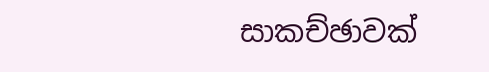සාකච්ඡාවක්‌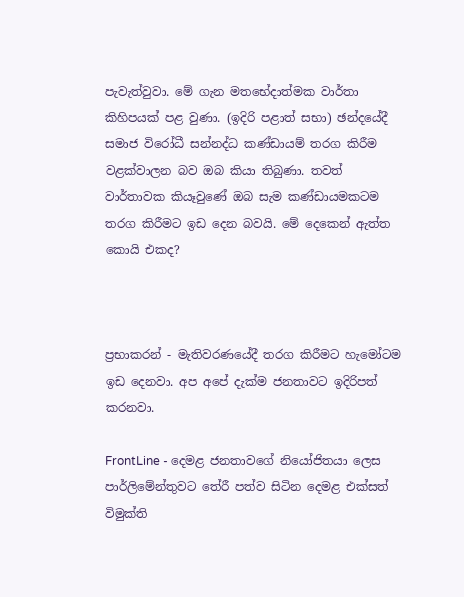පැවැත්වුවා. මේ ගැන මතභේදාත්මක වාර්තා කිහිපයක්‌ පළ වුණා. (ඉදිරි පළාත් සභා) ඡන්දයේදී සමාජ විරෝධී සන්නද්ධ කණ්‌ඩායම් තරග කිරීම වළක්‌වාලන බව ඔබ කියා තිබුණා. තවත් වාර්තාවක කියෑවුණේ ඔබ සැම කණ්‌ඩායමකටම තරග කිරීමට ඉඩ දෙන බවයි. මේ දෙකෙන් ඇත්ත කොයි එකද?



ප්‍රභාකරන් - මැතිවරණයේදී තරග කිරීමට හැමෝටම ඉඩ දෙනවා. අප අපේ දැක්‌ම ජනතාවට ඉදිරිපත් කරනවා.

FrontLine - දෙමළ ජනතාවගේ නියෝජිතයා ලෙස පාර්ලිමේන්තුවට තේරී පත්ව සිටින දෙමළ එක්‌සත් විමුක්‌ති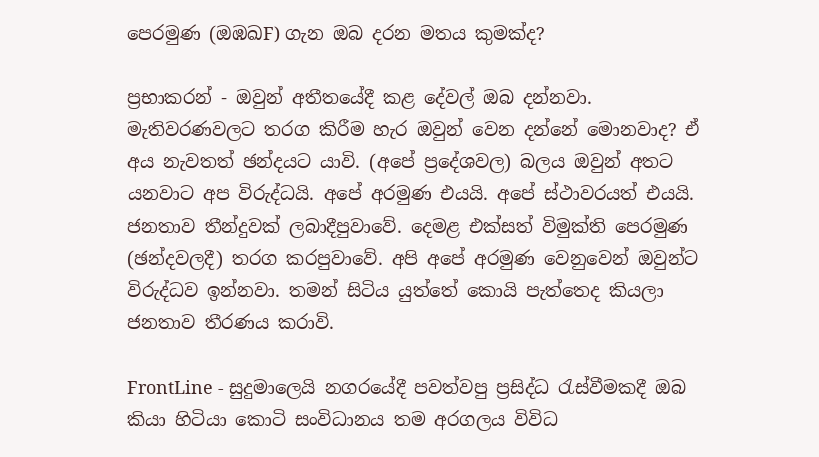පෙරමුණ (ඔඹඛF) ගැන ඔබ දරන මතය කුමක්‌ද?

ප්‍රභාකරන් - ඔවුන් අතීතයේදී කළ දේවල් ඔබ දන්නවා. මැතිවරණවලට තරග කිරීම හැර ඔවුන් වෙන දන්නේ මොනවාද? ඒ අය නැවතත් ඡන්දයට යාවි. (අපේ ප්‍රදේශවල) බලය ඔවුන් අතට යනවාට අප විරුද්ධයි. අපේ අරමුණ එයයි. අපේ ස්‌ථාවරයත් එයයි. ජනතාව තීන්දුවක්‌ ලබාදීපුවාවේ. දෙමළ එක්‌සත් විමුක්‌ති පෙරමුණ (ඡන්දවලදී) තරග කරපුවාවේ. අපි අපේ අරමුණ වෙනුවෙන් ඔවුන්ට විරුද්ධව ඉන්නවා. තමන් සිටිය යුත්තේ කොයි පැත්තෙද කියලා ජනතාව තීරණය කරාවි.

FrontLine - සුදුමාලෙයි නගරයේදී පවත්වපු ප්‍රසිද්ධ රැස්‌වීමකදී ඔබ කියා හිටියා කොටි සංවිධානය තම අරගලය විවිධ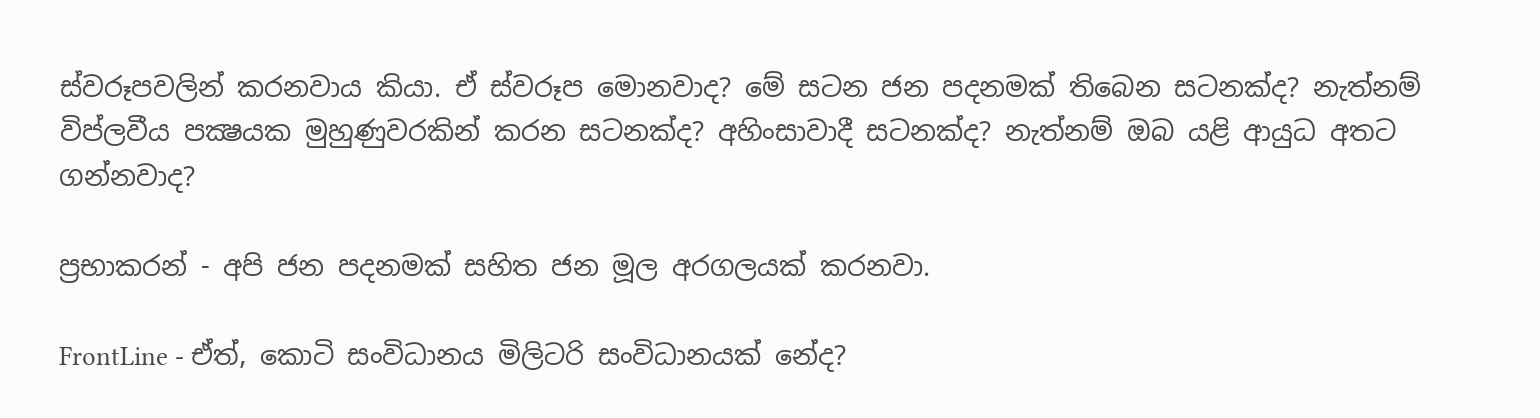ස්‌වරූපවලින් කරනවාය කියා. ඒ ස්‌වරූප මොනවාද? මේ සටන ජන පදනමක්‌ තිබෙන සටනක්‌ද? නැත්නම් විප්ලවීය පක්‍ෂයක මුහුණුවරකින් කරන සටනක්‌ද? අහිංසාවාදී සටනක්‌ද? නැත්නම් ඔබ යළි ආයුධ අතට ගන්නවාද?

ප්‍රභාකරන් - අපි ජන පදනමක්‌ සහිත ජන මූල අරගලයක්‌ කරනවා.

FrontLine - ඒත්, කොටි සංවිධානය මිලිටරි සංවිධානයක්‌ නේද?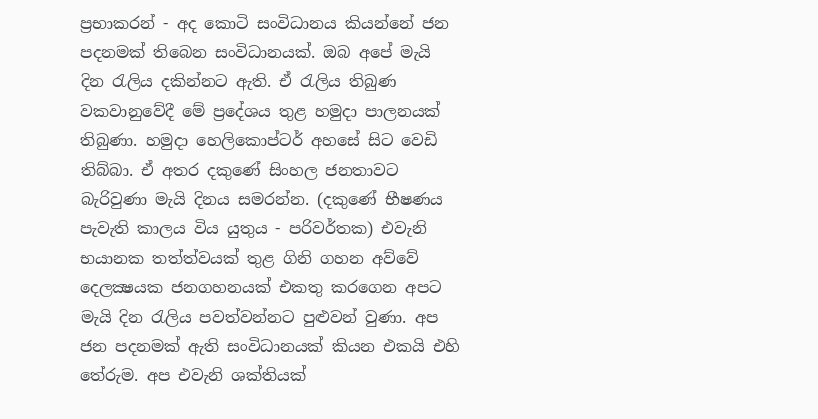ප්‍රභාකරන් - අද කොටි සංවිධානය කියන්නේ ජන පදනමක්‌ තිබෙන සංවිධානයක්‌. ඔබ අපේ මැයි දින රැලිය දකින්නට ඇති. ඒ රැලිය තිබුණ වකවානුවේදී මේ ප්‍රදේශය තුළ හමුදා පාලනයක්‌ තිබුණා. හමුදා හෙලිකොප්ටර් අහසේ සිට වෙඩි තිබ්බා. ඒ අතර දකුණේ සිංහල ජනතාවට බැරිවුණා මැයි දිනය සමරන්න. (දකුණේ භීෂණය පැවැති කාලය විය යුතුය - පරිවර්තක) එවැනි භයානක තත්ත්වයක්‌ තුළ ගිනි ගහන අව්වේ දෙලක්‍ෂයක ජනගහනයක්‌ එකතු කරගෙන අපට මැයි දින රැලිය පවත්වන්නට පුළුවන් වුණා. අප ජන පදනමක්‌ ඇති සංවිධානයක්‌ කියන එකයි එහි තේරුම. අප එවැනි ශක්‌තියක්‌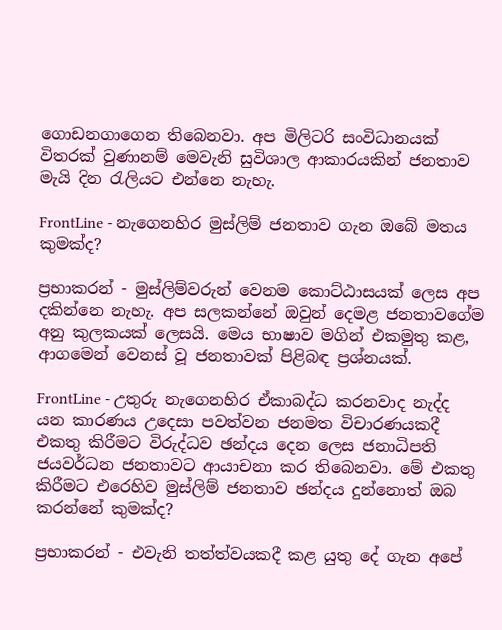ගොඩනගාගෙන තිබෙනවා. අප මිලිටරි සංවිධානයක්‌ විතරක්‌ වුණානම් මෙවැනි සුවිශාල ආකාරයකින් ජනතාව මැයි දින රැලියට එන්නෙ නැහැ.

FrontLine - නැගෙනහිර මුස්‌ලිම් ජනතාව ගැන ඔබේ මතය කුමක්‌ද?

ප්‍රභාකරන් - මුස්‌ලිම්වරුන් වෙනම කොට්‌ඨාසයක්‌ ලෙස අප දකින්නෙ නැහැ. අප සලකන්නේ ඔවුන් දෙමළ ජනතාවගේම අනු කුලකයක්‌ ලෙසයි. මෙය භාෂාව මගින් එකමුතු කළ, ආගමෙන් වෙනස්‌ වූ ජනතාවක්‌ පිළිබඳ ප්‍රශ්නයක්‌.

FrontLine - උතුරු නැගෙනහිර ඒකාබද්ධ කරනවාද නැද්ද යන කාරණය උදෙසා පවත්වන ජනමත විචාරණයකදී එකතු කිරීමට විරුද්ධව ඡන්දය දෙන ලෙස ජනාධිපති ජයවර්ධන ජනතාවට ආයාචනා කර තිබෙනවා. මේ එකතු කිරීමට එරෙහිව මුස්‌ලිම් ජනතාව ඡන්දය දුන්නොත් ඔබ කරන්නේ කුමක්‌ද?

ප්‍රභාකරන් - එවැනි තත්ත්වයකදී කළ යුතු දේ ගැන අපේ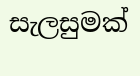සැලසුමක්‌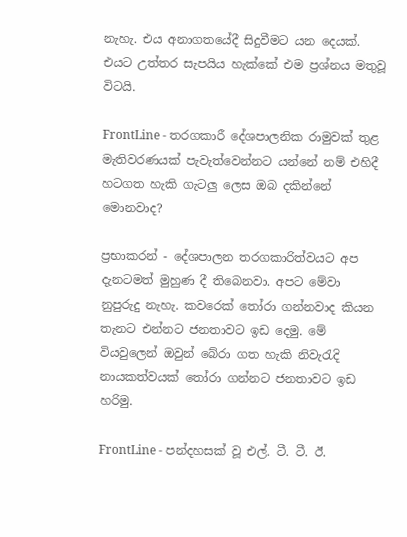නැහැ. එය අනාගතයේදී සිදුවීමට යන දෙයක්‌. එයට උත්තර සැපයිය හැක්‌කේ එම ප්‍රශ්නය මතුවූ විටයි.

FrontLine - තරගකාරී දේශපාලනික රාමුවක්‌ තුළ මැතිවරණයක්‌ පැවැත්වෙන්නට යන්නේ නම් එහිදී හටගත හැකි ගැටලු ලෙස ඔබ දකින්නේ මොනවාද?

ප්‍රභාකරන් - දේශපාලන තරගකාරිත්වයට අප දැනටමත් මුහුණ දී තිබෙනවා. අපට මේවා නුපුරුදු නැහැ. කවරෙක්‌ තෝරා ගන්නවාද කියන තැනට එන්නට ජනතාවට ඉඩ දෙමු. මේ වියවුලෙන් ඔවුන් බේරා ගත හැකි නිවැරැදි නායකත්වයක්‌ තෝරා ගන්නට ජනතාවට ඉඩ හරිමු.

FrontLine - පන්දහසක්‌ වූ එල්. ටී. ටී. ඊ.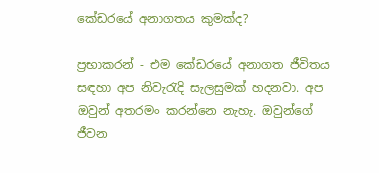කේඩරයේ අනාගතය කුමක්‌ද?

ප්‍රභාකරන් - එම කේඩරයේ අනාගත ජීවිතය සඳහා අප නිවැරැදි සැලසුමක්‌ හදනවා. අප ඔවුන් අතරමං කරන්නෙ නැහැ. ඔවුන්ගේ ජීවන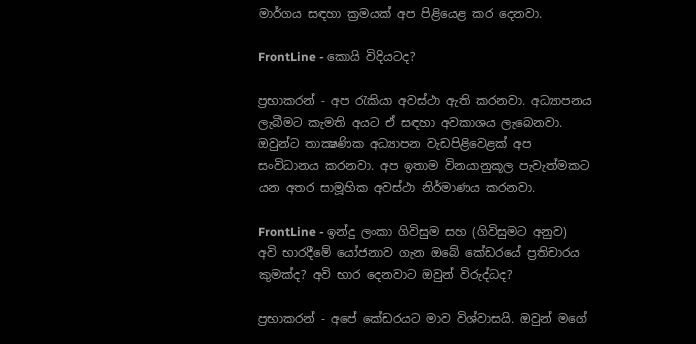මාර්ගය සඳහා ක්‍රමයක්‌ අප පිළියෙළ කර දෙනවා.

FrontLine - කොයි විදියටද?

ප්‍රභාකරන් - අප රැකියා අවස්‌ථා ඇති කරනවා. අධ්‍යාපනය ලැබීමට කැමති අයට ඒ සඳහා අවකාශය ලැබෙනවා. ඔවුන්ට තාක්‍ෂණික අධ්‍යාපන වැඩපිළිවෙළක්‌ අප සංවිධානය කරනවා. අප ඉතාම විනයානුකූල පැවැත්මකට යන අතර සාමූහික අවස්‌ථා නිර්මාණය කරනවා.

FrontLine - ඉන්දු ලංකා ගිවිසුම සහ (ගිවිසුමට අනුව) අවි භාරදීමේ යෝජනාව ගැන ඔබේ කේඩරයේ ප්‍රතිචාරය කුමක්‌ද? අවි භාර දෙනවාට ඔවුන් විරුද්ධද?

ප්‍රභාකරන් - අපේ කේඩරයට මාව විශ්වාසයි. ඔවුන් මගේ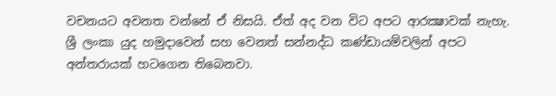වචනයට අවනත වන්නේ ඒ නිසයි. ඒත් අද වන විට අපට ආරක්‍ෂාවක්‌ නැහැ. ශ්‍රී ලංකා යුද හමුදාවෙන් සහ වෙනත් සන්නද්ධ කණ්‌ඩායම්වලින් අපට අන්තරායක්‌ හටගෙන තිබෙනවා.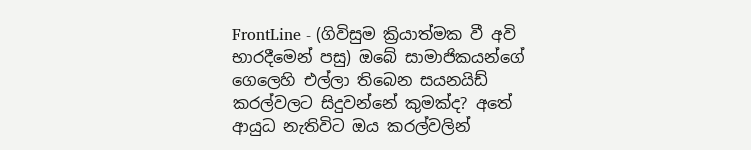FrontLine - (ගිවිසුම ක්‍රියාත්මක වී අවි භාරදීමෙන් පසු) ඔබේ සාමාජිකයන්ගේ ගෙලෙහි එල්ලා තිබෙන සයනයිඩ් කරල්වලට සිදුවන්නේ කුමක්‌ද? අතේ ආයුධ නැතිවිට ඔය කරල්වලින්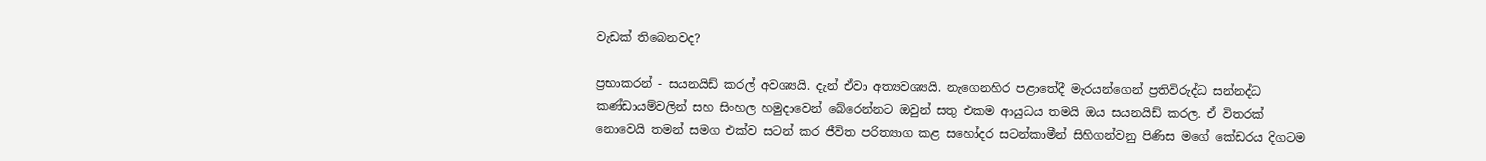වැඩක්‌ තිබෙනවද?

ප්‍රභාකරන් - සයනයිඩ් කරල් අවශ්‍යයි. දැන් ඒවා අත්‍යවශ්‍යයි. නැගෙනහිර පළාතේදී මැරයන්ගෙන් ප්‍රතිවිරුද්ධ සන්නද්ධ කණ්‌ඩායම්වලින් සහ සිංහල හමුදාවෙන් බේරෙන්නට ඔවුන් සතු එකම ආයුධය තමයි ඔය සයනයිඩ් කරල. ඒ විතරක්‌ නොවෙයි තමන් සමග එක්‌ව සටන් කර ජීවිත පරිත්‍යාග කළ සහෝදර සටන්කාමීන් සිහිගන්වනු පිණිස මගේ කේඩරය දිගටම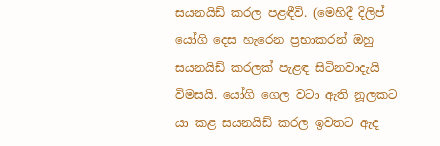සයනයිඩ් කරල පළඳීවි. (මෙහිදී දිලිප් යෝගි දෙස හැරෙන ප්‍රභාකරන් ඔහු සයනයිඩ් කරලක්‌ පැළඳ සිටිනවාදැයි විමසයි. යෝගි ගෙල වටා ඇති නූලකට යා කළ සයනයිඩ් කරල ඉවතට ඇද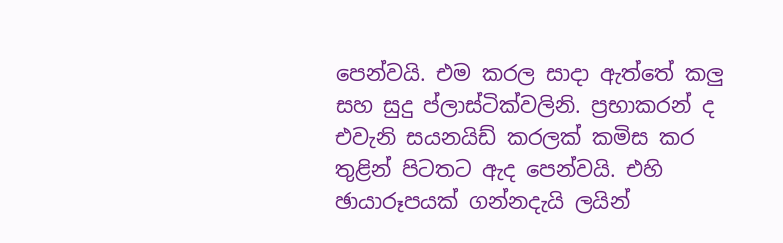පෙන්වයි. එම කරල සාදා ඇත්තේ කලු සහ සුදු ප්ලාස්‌ටික්‌වලිනි. ප්‍රභාකරන් ද එවැනි සයනයිඩ් කරලක්‌ කමිස කර තුළින් පිටතට ඇද පෙන්වයි. එහි ඡායාරූපයක්‌ ගන්නදැයි ලයින්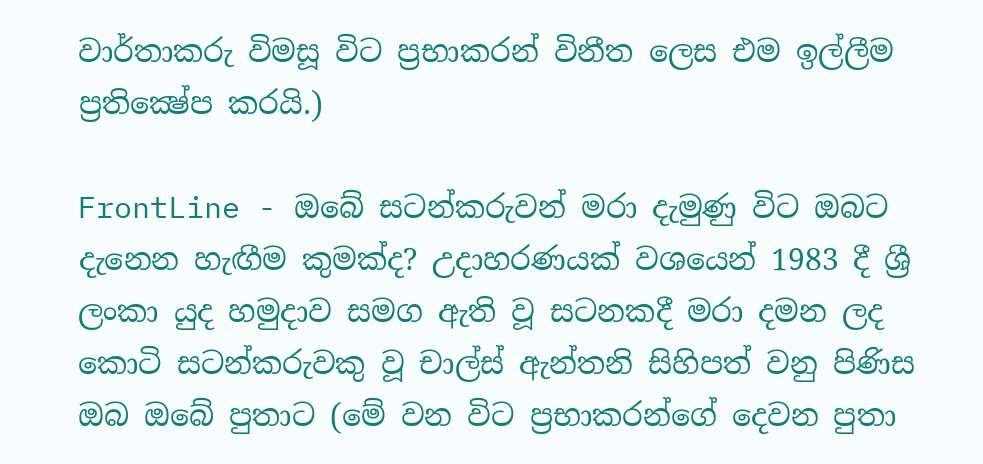වාර්තාකරු විමසූ විට ප්‍රභාකරන් විනීත ලෙස එම ඉල්ලීම ප්‍රතික්‍ෂේප කරයි.)

FrontLine - ඔබේ සටන්කරුවන් මරා දැමුණු විට ඔබට දැනෙන හැඟීම කුමක්‌ද? උදාහරණයක්‌ වශයෙන් 1983 දී ශ්‍රී ලංකා යුද හමුදාව සමග ඇති වූ සටනකදී මරා දමන ලද කොටි සටන්කරුවකු වූ චාල්ස්‌ ඇන්තනි සිහිපත් වනු පිණිස ඔබ ඔබේ පුතාට (මේ වන විට ප්‍රභාකරන්ගේ දෙවන පුතා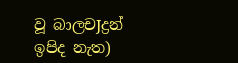වූ බාලචJද්‍රන් ඉපිද නැත)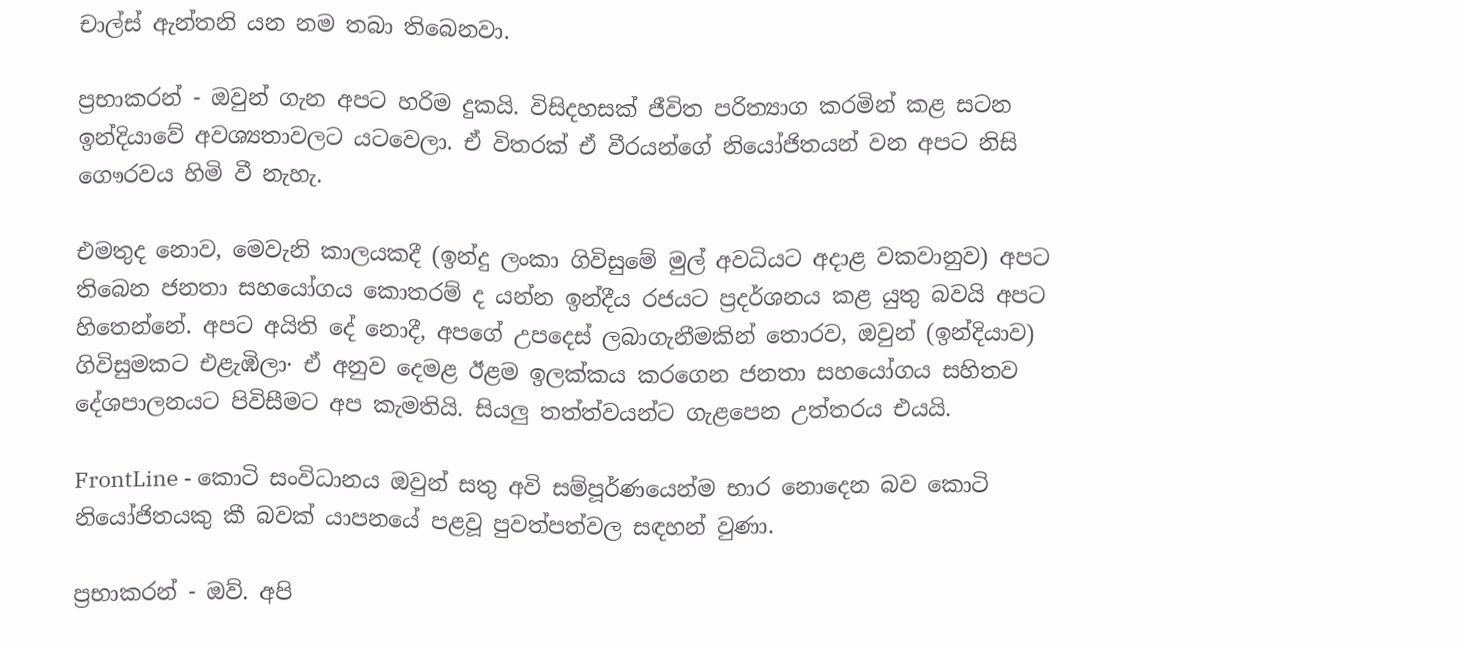චාල්ස්‌ ඇන්තනි යන නම තබා තිබෙනවා.

ප්‍රභාකරන් - ඔවුන් ගැන අපට හරිම දුකයි. විසිදහසක්‌ ජීවිත පරිත්‍යාග කරමින් කළ සටන ඉන්දියාවේ අවශ්‍යතාවලට යටවෙලා. ඒ විතරක්‌ ඒ වීරයන්ගේ නියෝජිතයන් වන අපට නිසි ගෞරවය හිමි වී නැහැ.

එමතුද නොව, මෙවැනි කාලයකදී (ඉන්දු ලංකා ගිවිසුමේ මුල් අවධියට අදාළ වකවානුව) අපට තිබෙන ජනතා සහයෝගය කොතරම් ද යන්න ඉන්දීය රජයට ප්‍රදර්ශනය කළ යුතු බවයි අපට හිතෙන්නේ. අපට අයිති දේ නොදී, අපගේ උපදෙස්‌ ලබාගැනීමකින් තොරව, ඔවුන් (ඉන්දියාව) ගිවිසුමකට එළැඹිලා· ඒ අනුව දෙමළ ඊළම ඉලක්‌කය කරගෙන ජනතා සහයෝගය සහිතව දේශපාලනයට පිවිසීමට අප කැමතියි. සියලු තත්ත්වයන්ට ගැළපෙන උත්තරය එයයි.

FrontLine - කොටි සංවිධානය ඔවුන් සතු අවි සම්පූර්ණයෙන්ම භාර නොදෙන බව කොටි නියෝජිතයකු කී බවක්‌ යාපනයේ පළවූ පුවත්පත්වල සඳහන් වුණා.

ප්‍රභාකරන් - ඔව්. අපි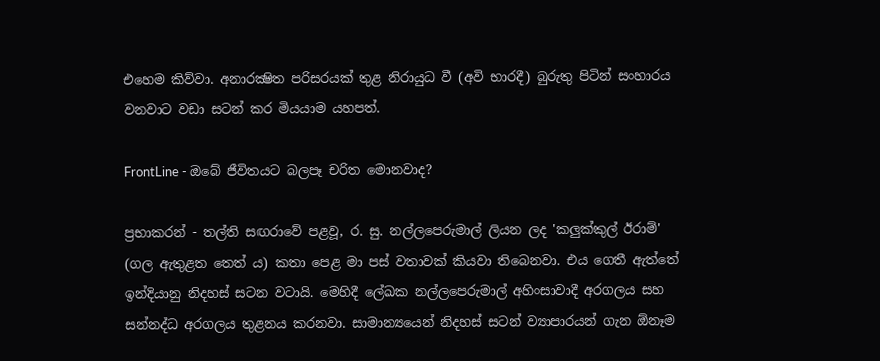එහෙම කිව්වා. අනාරක්‍ෂිත පරිසරයක්‌ තුළ නිරායුධ වී (අවි භාරදී) බුරුතු පිටින් සංහාරය වනවාට වඩා සටන් කර මියයාම යහපත්.

FrontLine - ඔබේ ජීවිතයට බලපෑ චරිත මොනවාද?

ප්‍රභාකරන් - තල්ති සඟරාවේ පළවූ, ර. සු. නල්ලපෙරුමාල් ලියන ලද 'කලුක්‌කුල් ඊරාම්' (ගල ඇතුළත තෙත් ය) කතා පෙළ මා පස්‌ වතාවක්‌ කියවා තිබෙනවා. එය ගෙතී ඇත්තේ ඉන්දියානු නිදහස්‌ සටන වටායි. මෙහිදී ලේඛක නල්ලපෙරුමාල් අහිංසාවාදී අරගලය සහ සන්නද්ධ අරගලය තුළනය කරනවා. සාමාන්‍යයෙන් නිදහස්‌ සටන් ව්‍යාපාරයන් ගැන ඕනෑම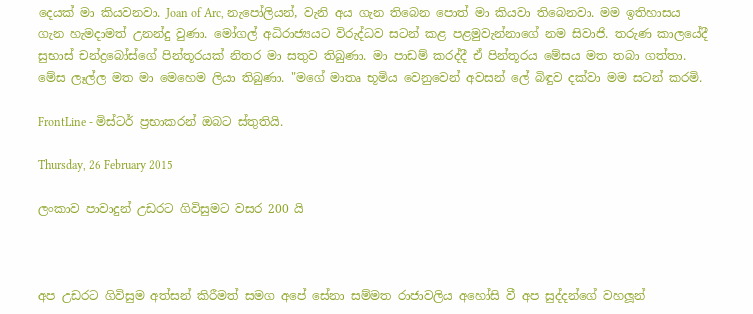දෙයක්‌ මා කියවනවා. Joan of Arc, නැපෝලියන්, වැනි අය ගැන තිබෙන පොත් මා කියවා තිබෙනවා. මම ඉතිහාසය ගැන හැමදාමත් උනන්දු වුණා. මෝගල් අධිරාජ්‍යයට විරුද්ධව සටන් කළ පළමුවැන්නාගේ නම සිවාජි. තරුණ කාලයේදී සුභාස්‌ චන්ද්‍රබෝස්‌ගේ පින්තූරයක්‌ නිතර මා සතුව තිබුණා. මා පාඩම් කරද්දී ඒ පින්තූරය මේසය මත තබා ගත්තා. මේස ලෑල්ල මත මා මෙහෙම ලියා තිබුණා. "මගේ මාතෘ භූමිය වෙනුවෙන් අවසන් ලේ බිඳුව දක්‌වා මම සටන් කරමි.

FrontLine - මිස්‌ටර් ප්‍රභාකරන් ඔබට ස්‌තුතියි.

Thursday, 26 February 2015

ලංකාව පාවාදුන් උඩරට ගිවිසුමට වසර 200 යි



අප උඩරට ගිවිසුම අත්සන් කිරීමත් සමග අපේ සේනා සම්මත රාජාවලිය අහෝසි වී අප සුද්දන්ගේ වහලූන්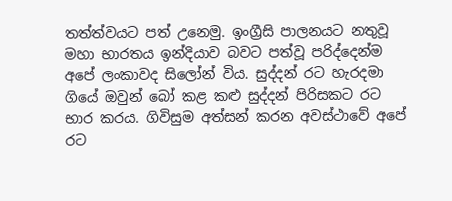තත්ත්වයට පත් උනෙමු. ඉංග්‍රීසි පාලනයට නතුවූ මහා භාරතය ඉන්දියාව බවට පත්වූ පරිද්දෙන්ම අපේ ලංකාවද සිලෝන් විය. සුද්දන් රට හැරදමා ගියේ ඔවුන් බෝ කළ කළු සුද්දන් පිරිසකට රට භාර කරය. ගිවිසුම අත්සන් කරන අවස්ථාවේ අපේ රට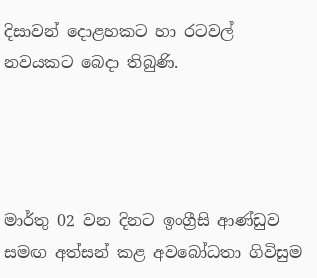දිසාවන් දොළහකට හා රටවල් නවයකට බෙදා තිබුණි.




මාර්තු 02 වන දිනට ඉංග්‍රීසි ආණ්ඩුව සමඟ අත්සන් කළ අවබෝධතා ගිවිසුම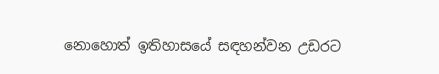නොහොත් ඉතිහාසයේ සඳහන්වන උඩරට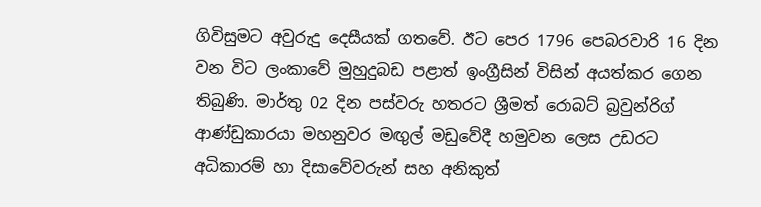ගිවිසුමට අවුරුදු දෙසීයක් ගතවේ. ඊට පෙර 1796 පෙබරවාරි 16 දින වන විට ලංකාවේ මුහුදුබඩ පළාත් ඉංග්‍රීසින් විසින් අයත්කර ගෙන තිබුණි. මාර්තු 02 දින පස්වරු හතරට ශ්‍රීමත් රොබට් බ්‍රවුන්රිග් ආණ්ඩුකාරයා මහනුවර මඟුල් මඩුවේදී හමුවන ලෙස උඩරට අධිකාරම් හා දිසාවේවරුන් සහ අනිකුත්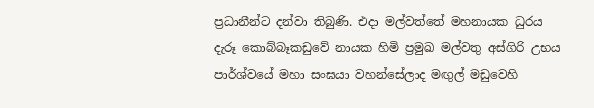ප්‍රධානීන්ට දන්වා තිබුණි. එදා මල්වත්තේ මහනායක ධුරය දැරූ කොබ්බෑකඩුවේ නායක හිමි ප්‍රමුඛ මල්වතු අස්ගිරි උභය පාර්ශ්වයේ මහා සංඝයා වහන්සේලාද මඟුල් මඩුවෙහි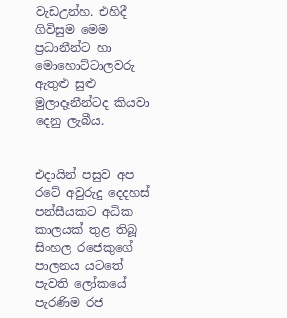වැඩඋන්හ. එහිදී ගිවිසුම මෙම ප්‍රධානීන්ට හා මොහොට්ටාලවරු ඇතුළු සුළු මුලාදෑනීන්ටද කියවා දෙනු ලැබීය.


එදායින් පසුව අප රටේ අවුරුදු දෙදහස් පන්සීයකට අධික කාලයක් තුළ තිබූ සිංහල රජෙකුගේ පාලනය යටතේ පැවති ලෝකයේ පැරණිම රජ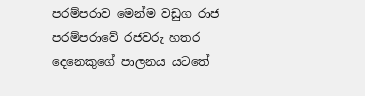පරම්පරාව මෙන්ම වඩුග රාජ පරම්පරාවේ රජවරු හතර දෙනෙකුගේ පාලනය යටතේ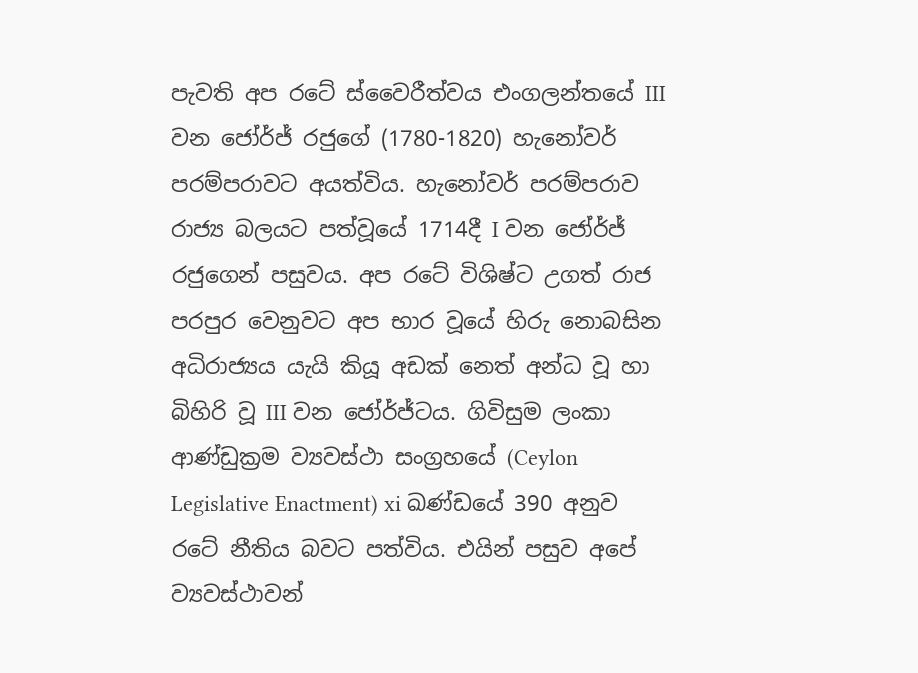පැවති අප රටේ ස්වෛරීත්වය එංගලන්තයේ III වන ජෝර්ජ් රජුගේ (1780-1820) හැනෝවර් පරම්පරාවට අයත්විය. හැනෝවර් පරම්පරාව රාජ්‍ය බලයට පත්වූයේ 1714දී I වන ජෝර්ජ් රජුගෙන් පසුවය. අප රටේ විශිෂ්ට උගත් රාජ පරපුර වෙනුවට අප භාර වූයේ හිරු නොබසින අධිරාජ්‍යය යැයි කියූ අඩක් නෙත් අන්ධ වූ හා බිහිරි වූ III වන ජෝර්ජ්ටය. ගිවිසුම ලංකා ආණ්ඩුක්‍රම ව්‍යවස්ථා සංග්‍රහයේ (Ceylon Legislative Enactment) xi ඛණ්ඩයේ 390 අනුව රටේ නීතිය බවට පත්විය. එයින් පසුව අපේ ව්‍යවස්ථාවන්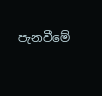පැනවීමේ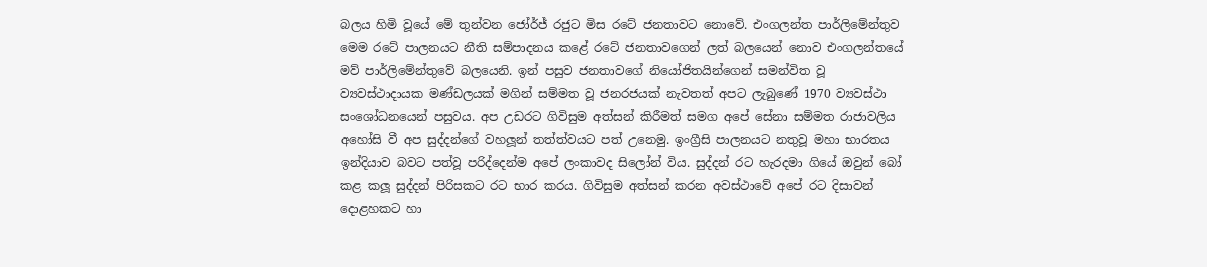බලය හිමි වූයේ මේ තුන්වන ජෝර්ජ් රජුට මිස රටේ ජනතාවට නොවේ. එංගලන්ත පාර්ලිමේන්තුව මෙම රටේ පාලනයට නීති සම්පාදනය කළේ රටේ ජනතාවගෙන් ලත් බලයෙන් නොව එංගලන්තයේ මව් පාර්ලිමේන්තුවේ බලයෙනි. ඉන් පසුව ජනතාවගේ නියෝජිතයින්ගෙන් සමන්විත වූ ව්‍යවස්ථාදායක මණ්ඩලයක් මගින් සම්මත වූ ජනරජයක් නැවතත් අපට ලැබුණේ 1970 ව්‍යවස්ථා සංශෝධනයෙන් පසුවය. අප උඩරට ගිවිසුම අත්සන් කිරීමත් සමග අපේ සේනා සම්මත රාජාවලිය අහෝසි වී අප සුද්දන්ගේ වහලූන් තත්ත්වයට පත් උනෙමු. ඉංග්‍රීසි පාලනයට නතුවූ මහා භාරතය ඉන්දියාව බවට පත්වූ පරිද්දෙන්ම අපේ ලංකාවද සිලෝන් විය. සුද්දන් රට හැරදමා ගියේ ඔවුන් බෝ කළ කලූ සුද්දන් පිරිසකට රට භාර කරය. ගිවිසුම අත්සන් කරන අවස්ථාවේ අපේ රට දිසාවන් දොළහකට හා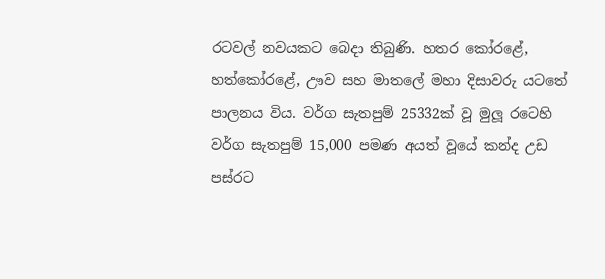රටවල් නවයකට බෙදා තිබුණි. හතර කෝරළේ, හත්කෝරළේ, ඌව සහ මාතලේ මහා දිසාවරු යටතේ පාලනය විය. වර්ග සැතපුම් 25332ක් වූ මුලූ රටෙහි වර්ග සැතපුම් 15,000 පමණ අයත් වූයේ කන්ද උඩ පස්රට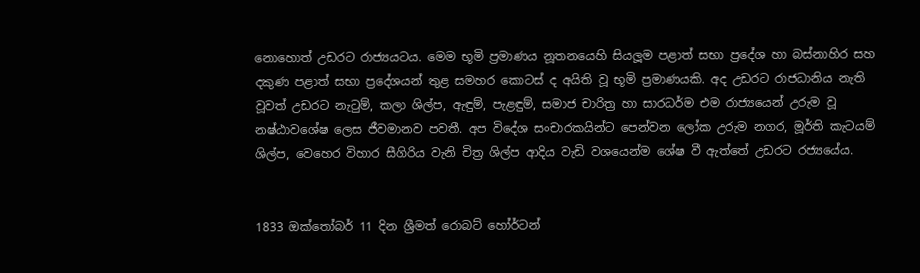නොහොත් උඩරට රාජ්‍යයටය. මෙම භූමි ප්‍රමාණය නූතනයෙහි සියලූම පළාත් සභා ප්‍රදේශ හා බස්නාහිර සහ දකුණ පළාත් සභා ප්‍රදේශයන් තුළ සමහර කොටස් ද අයිති වූ භූමි ප්‍රමාණයකි. අද උඩරට රාජධානිය නැති වූවත් උඩරට නැටුම්, කලා ශිල්ප, ඇඳුම්, පැළඳුම්, සමාජ චාරිත්‍ර හා සාරධර්ම එම රාජ්‍යයෙන් උරුම වූ නෂ්ඨාවශේෂ ලෙස ජීවමානව පවතී. අප විදේශ සංචාරකයින්ට පෙන්වන ලෝක උරුම නගර, මූර්ති කැටයම් ශිල්ප, වෙහෙර විහාර සීගිරිය වැනි චිත්‍ර ශිල්ප ආදිය වැඩි වශයෙන්ම ශේෂ වී ඇත්තේ උඩරට රජ්‍යයේය.


1833 ඔක්තෝබර් 11 දින ශ්‍රීමත් රොබට් හෝර්ටන්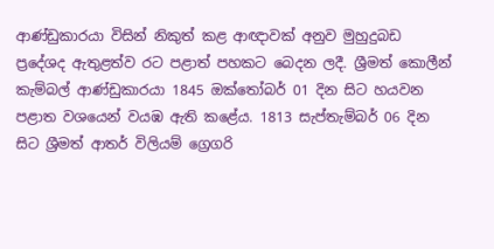ආණ්ඩුකාරයා විසින් නිකුත් කළ ආඥාවක් අනුව මුහුදුබඩ ප්‍රදේශද ඇතුළත්ව රට පළාත් පහකට බෙදන ලදී. ශ්‍රීමත් කොලීන් කැම්බල් ආණ්ඩුකාරයා 1845 ඔක්තෝබර් 01 දින සිට හයවන පළාත වශයෙන් වයඹ ඇති කළේය. 1813 සැප්තැම්බර් 06 දින සිට ශ්‍රීමත් ආතර් විලියම් ග්‍රෙගරි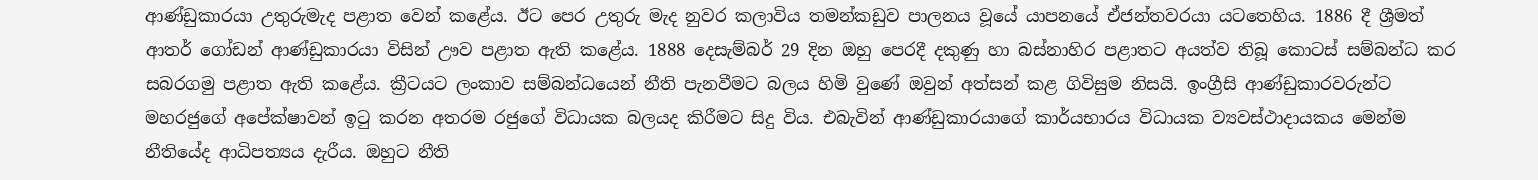ආණ්ඩුකාරයා උතුරුමැද පළාත වෙන් කළේය. ඊට පෙර උතුරු මැද නුවර කලාවිය තමන්කඩුව පාලනය වූයේ යාපනයේ ඒජන්තවරයා යටතෙහිය. 1886 දී ශ්‍රීමත් ආතර් ගෝඩන් ආණ්ඩුකාරයා විසින් ඌව පළාත ඇති කළේය. 1888 දෙසැම්බර් 29 දින ඔහු පෙරදී දකුණු හා බස්නාහිර පළාතට අයත්ව තිබූ කොටස් සම්බන්ධ කර සබරගමු පළාත ඇති කළේය. ක්‍රීටයට ලංකාව සම්බන්ධයෙන් නීති පැනවීමට බලය හිමි වුණේ ඔවුන් අත්සන් කළ ගිවිසුම නිසයි. ඉංග්‍රීසි ආණ්ඩුකාරවරුන්ට මහරජුගේ අපේක්ෂාවන් ඉටු කරන අතරම රජුගේ විධායක බලයද කිරීමට සිදු විය. එබැවින් ආණ්ඩුකාරයාගේ කාර්යභාරය විධායක ව්‍යවස්ථාදායකය මෙන්ම නීතියේද ආධිපත්‍යය දැරීය. ඔහුට නීති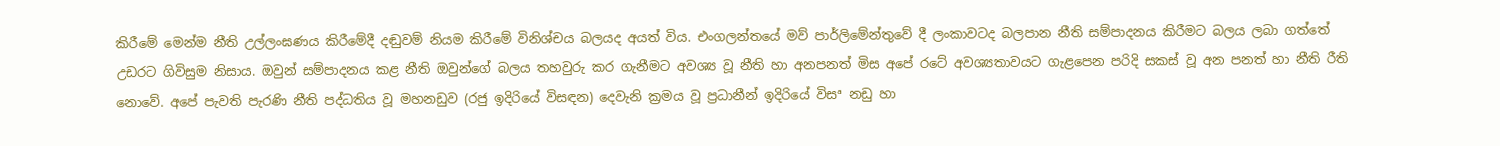කිරීමේ මෙන්ම නීති උල්ලංඝණය කිරීමේදී දඬුවම් නියම කිරීමේ විනිශ්චය බලයද අයත් විය. එංගලන්තයේ මව් පාර්ලිමේන්තුවේ දී ලංකාවටද බලපාන නීති සම්පාදනය කිරීමට බලය ලබා ගත්තේ උඩරට ගිවිසුම නිසාය. ඔවුන් සම්පාදනය කළ නීති ඔවුන්ගේ බලය තහවුරු කර ගැනීමට අවශ්‍ය වූ නීති හා අනපනත් මිස අපේ රටේ අවශ්‍යතාවයට ගැළපෙන පරිදි සකස් වූ අන පනත් හා නීති රීති නොවේ. අපේ පැවති පැරණි නීති පද්ධතිය වූ මහනඩුව (රජු ඉදිරියේ විසඳන) දෙවැනි ක්‍රමය වූ ප්‍රධානීන් ඉදිරියේ විසª නඩු හා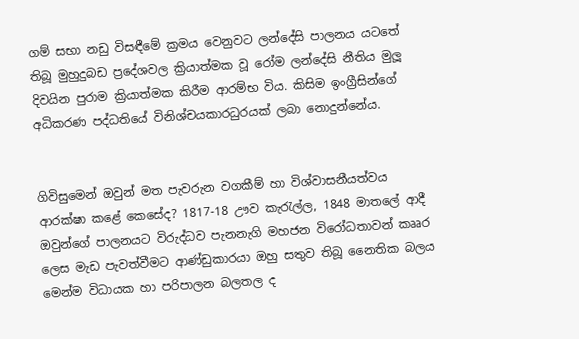ගම් සභා නඩු විසඳීමේ ක්‍රමය වෙනුවට ලන්දේසි පාලනය යටතේ තිබූ මුහුදුබඩ ප්‍රදේශවල ක්‍රියාත්මක වූ රෝම ලන්දේසි නීතිය මුලූ දිවයින පුරාම ක්‍රියාත්මක කිරීම ආරම්භ විය. කිසිම ඉංග්‍රීසින්ගේ අධිකරණ පද්ධතියේ විනිශ්චයකාරධුරයක් ලබා නොදුන්නේය.


ගිවිසුමෙන් ඔවුන් මත පැවරුන වගකීම් හා විශ්වාසනීයත්වය ආරක්ෂා කළේ කෙසේද? 1817-18 ඌව කැරැල්ල, 1848 මාතලේ ආදී ඔවුන්ගේ පාලනයට විරුද්ධව පැනනැගි මහජන විරෝධතාවන් කෲර ලෙස මැඩ පැවත්වීමට ආණ්ඩුකාරයා ඔහු සතුව තිබූ නෛතික බලය මෙන්ම විධායක හා පරිපාලන බලතල ද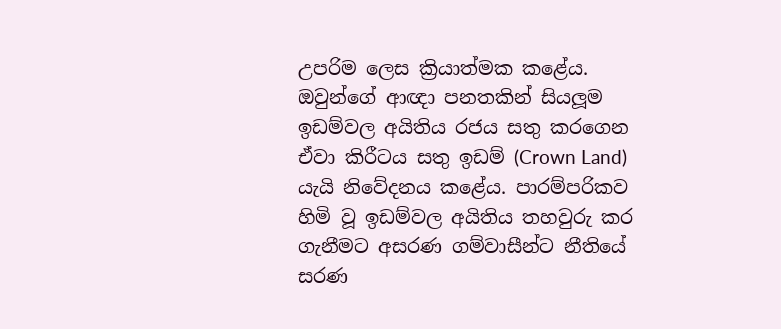උපරිම ලෙස ක්‍රියාත්මක කළේය. ඔවුන්ගේ ආඥා පනතකින් සියලූම ඉඩම්වල අයිතිය රජය සතු කරගෙන ඒවා කිරීටය සතු ඉඩම් (Crown Land) යැයි නිවේදනය කළේය. පාරම්පරිකව හිමි වූ ඉඩම්වල අයිතිය තහවුරු කර ගැනීමට අසරණ ගම්වාසීන්ට නීතියේ සරණ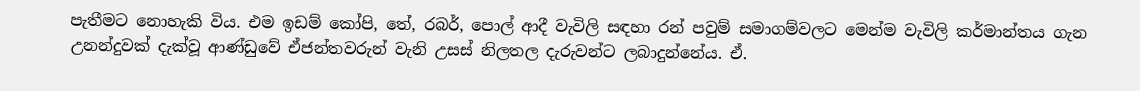පැතීමට නොහැකි විය. එම ඉඩම් කෝපි, තේ, රබර්, පොල් ආදී වැවිලි සඳහා රන් පවුම් සමාගම්වලට මෙන්ම වැවිලි කර්මාන්තය ගැන උනන්දුවක් දැක්වූ ආණ්ඩුවේ ඒජන්තවරුන් වැනි උසස් නිලතල දැරුවන්ට ලබාදුන්නේය. ඒ.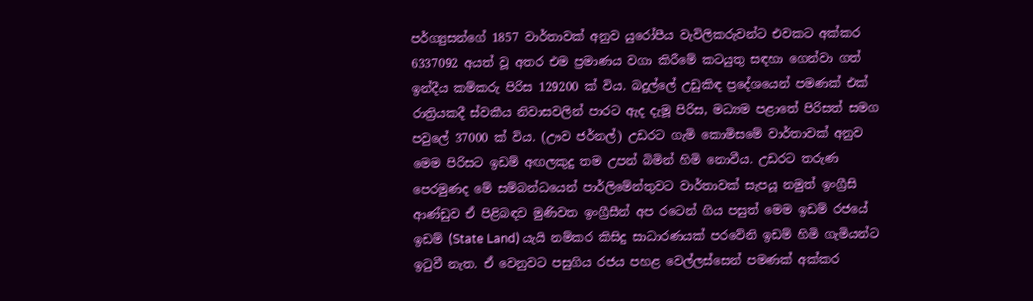පර්ග්‍යුසන්ගේ 1857 වාර්තාවක් අනුව යුරෝපීය වැවිලිකරුවන්ට එවකට අක්කර 6337092 අයත් වූ අතර එම ප්‍රමාණය වගා කිරීමේ කටයුතු සඳහා ගෙන්වා ගත් ඉන්දීය කම්කරු පිරිස 129200 ක් විය. බදුල්ලේ උඩුකිඳ ප්‍රදේශයෙන් පමණක් එක් රාත්‍රියකදී ස්වකීය නිවාසවලින් පාරට ඇද දැමූ පිරිස, මධ්‍යම පළාතේ පිරිසත් සමග පවුලේ 37000 ක් විය. (ඌව ජර්නල්) උඩරට ගැමි කොමිසමේ වාර්තාවක් අනුව මෙම පිරිසට ඉඩම් අඟලකුදු තම උපන් බිමින් හිමි නොවීය. උඩරට තරුණ පෙරමුණද මේ සම්බන්ධයෙන් පාර්ලිමේන්තුවට වාර්තාවක් සැපයූ නමුත් ඉංග්‍රීසි ආණ්ඩුව ඒ පිළිබඳව මුණිවත ඉංග්‍රීසීන් අප රටෙන් ගිය පසුත් මෙම ඉඩම් රජයේ ඉඩම් (State Land) යැයි නම්කර කිසිදු සාධාරණයක් පරවේනි ඉඩම් හිමි ගැමියන්ට ඉටුවී නැත. ඒ වෙනුවට පසුගිය රජය පහළ වෙල්ලස්සෙන් පමණක් අක්කර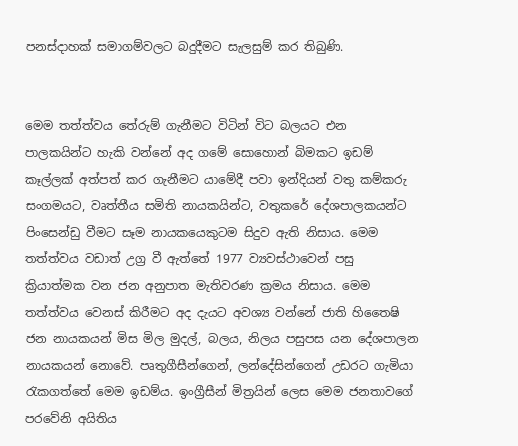පනස්දාහක් සමාගම්වලට බදුදීමට සැලසුම් කර තිබුණි.


මෙම තත්ත්වය තේරුම් ගැනීමට විටින් විට බලයට එන පාලකයින්ට හැකි වන්නේ අද ගමේ සොහොන් බිමකට ඉඩම් කෑල්ලක් අත්පත් කර ගැනීමට යාමේදී පවා ඉන්දියන් වතු කම්කරු සංගමයට, වෘත්තීය සමිති නායකයින්ට, වතුකරේ දේශපාලකයන්ට පිංසෙන්ඩු වීමට සෑම නායකයෙකුටම සිදුව ඇති නිසාය. මෙම තත්ත්වය වඩාත් උග්‍ර වී ඇත්තේ 1977 ව්‍යවස්ථාවෙන් පසු ක්‍රියාත්මක වන ජන අනුපාත මැතිවරණ ක්‍රමය නිසාය. මෙම තත්ත්වය වෙනස් කිරීමට අද දැයට අවශ්‍ය වන්නේ ජාති හිතෛෂි ජන නායකයන් මිස මිල මුදල්, බලය, නිලය පසුපස යන දේශපාලන නායකයන් නොවේ. පෘතුගීසීන්ගෙන්, ලන්දේසින්ගෙන් උඩරට ගැමියා රැකගත්තේ මෙම ඉඩම්ය. ඉංග්‍රීසීන් මිත්‍රයින් ලෙස මෙම ජනතාවගේ පරවේනි අයිතිය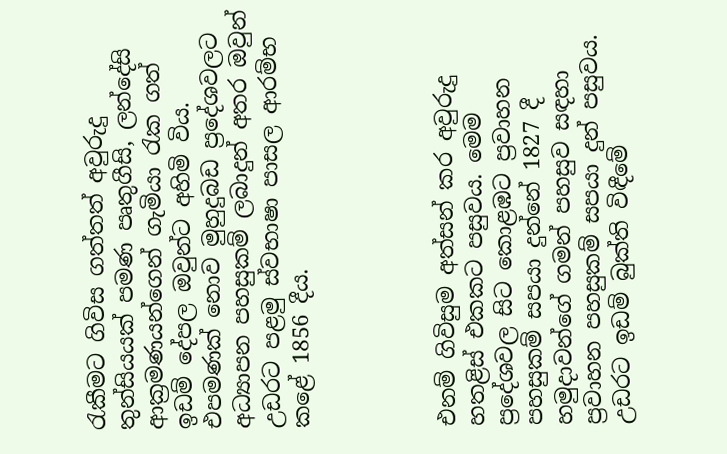රැකීමට ගිවිස ගත්තත් අවුරුදු තුන්සියයක් පමණ පෘතුගීසි, ලන්දේසි ආක්‍රමණයන්ගෙන් ගැමියා රැක ගත් ඉඩම් දේපල ඔවුන්ට අහිමි විය. එපමණක් නොව මුහුදුබඩ ප්‍රදේශවලට අධ්‍යාපන පහසුකම් ලබාදුන් අතර ඔවුන් උඩරට පළමු ස්වභාෂා පාසල ආරම්භ කළේ 1856 දීය.




එනම් ගිවිසුම අත්සන් කර අවුරුදු හතළිස් එකකට පසුවය. මෙම ප්‍රදේශවල සිට කොළඹට ප්‍රවාහන පහසුකම් සපයා දුන්නේ 1827 දී හමුදාවන්ගේ ගමන් පහසුව සඳහා ප්‍රවාහන පහසුකම් සපයා දුන් පසුවය. උඩරට ඉඩම් බුක්ති විඳීමේ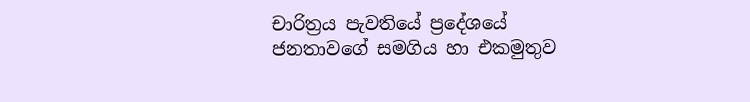චාරිත්‍රය පැවතියේ ප්‍රදේශයේ ජනතාවගේ සමගිය හා එකමුතුව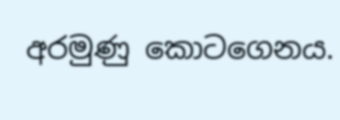අරමුණු කොටගෙනය.